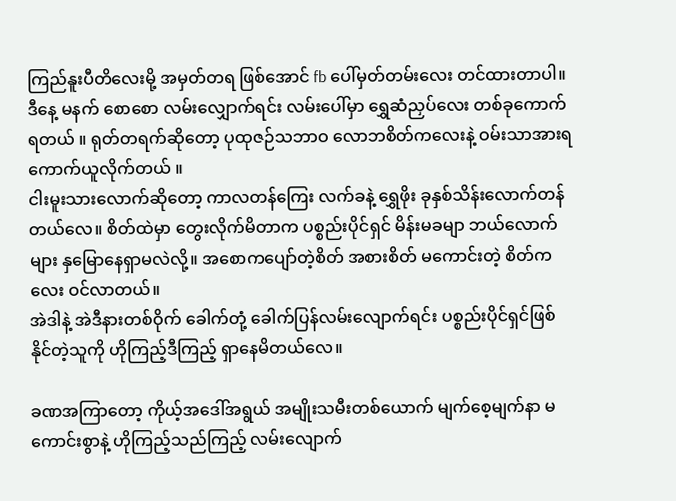ကြည်နူးပီတိလေးမို့ အမှတ်တရ ဖြစ်အောင် fb ပေါ်မှတ်တမ်းလေး တင်ထားတာပါ။
ဒီနေ့ မနက် စောစော လမ်းလျှောက်ရင်း လမ်းပေါ်မှာ ရွှေဆံညှပ်လေး တစ်ခုကောက်ရတယ် ။ ရုတ်တရက်ဆိုတော့ ပုထုဇဉ်သဘာဝ လောဘစိတ်ကလေးနဲ့ ဝမ်းသာအားရ ကောက်ယူလိုက်တယ် ။
ငါးမူးသားလောက်ဆိုတော့ ကာလတန်ကြေး လက်ခနဲ့ ရွှေဖိုး ခုနှစ်သိန်းလောက်တန် တယ်လေ။ စိတ်ထဲမှာ တွေးလိုက်မိတာက ပစ္စည်းပိုင်ရှင် မိန်းမခမျာ ဘယ်လောက်များ နှမြောနေရှာမလဲလို့။ အစောကပျော်တဲ့စိတ် အစားစိတ် မကောင်းတဲ့ စိတ်ကလေး ဝင်လာတယ်။
အဲဒါနဲ့ အဲဒီနားတစ်ဝိုက် ခေါက်တုံ့ ခေါက်ပြန်လမ်းလျောက်ရင်း ပစ္စည်းပိုင်ရှင်ဖြစ်နိုင်တဲ့သူကို ဟိုကြည့်ဒီကြည့် ရှာနေမိတယ်လေ။

ခဏအကြာတော့ ကိုယ့်အဒေါ်အရွယ် အမျိုးသမီးတစ်ယောက် မျက်စေ့မျက်နာ မကောင်းစွာနဲ့ ဟိုကြည့်သည်ကြည့် လမ်းလျောက်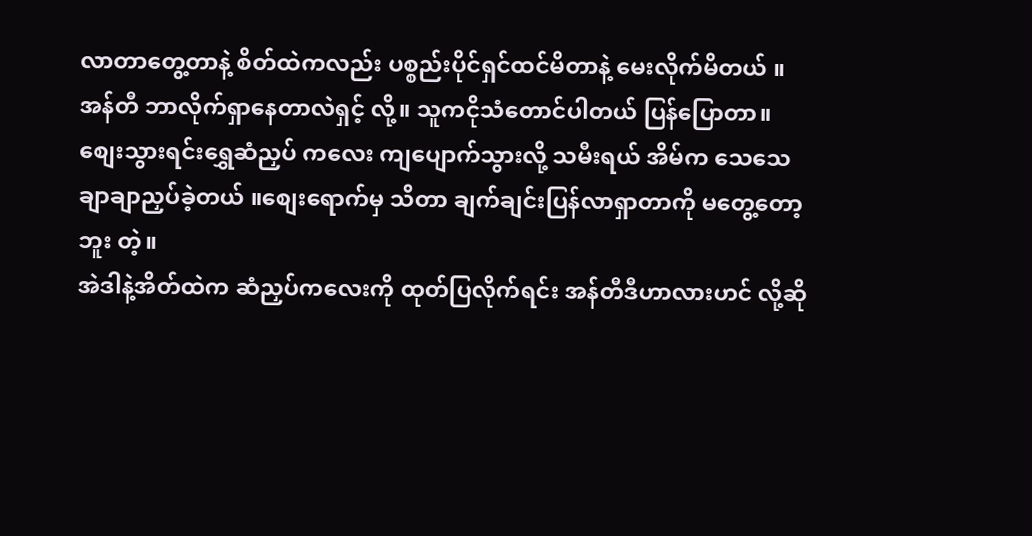လာတာတွေ့တာနဲ့ စိတ်ထဲကလည်း ပစ္စည်းပိုင်ရှင်ထင်မိတာနဲ့ မေးလိုက်မိတယ် ။
အန်တီ ဘာလိုက်ရှာနေတာလဲရှင့် လို့။ သူကငိုသံတောင်ပါတယ် ပြန်ပြောတာ။ စျေးသွားရင်းရွှေဆံညှပ် ကလေး ကျပျောက်သွားလို့ သမီးရယ် အိမ်က သေသေချာချာညှပ်ခဲ့တယ် ။စျေးရောက်မှ သိတာ ချက်ချင်းပြန်လာရှာတာကို မတွေ့တော့ဘူး တဲ့။
အဲဒါနဲ့အိတ်ထဲက ဆံညှပ်ကလေးကို ထုတ်ပြလိုက်ရင်း အန်တီဒီဟာလားဟင် လို့ဆို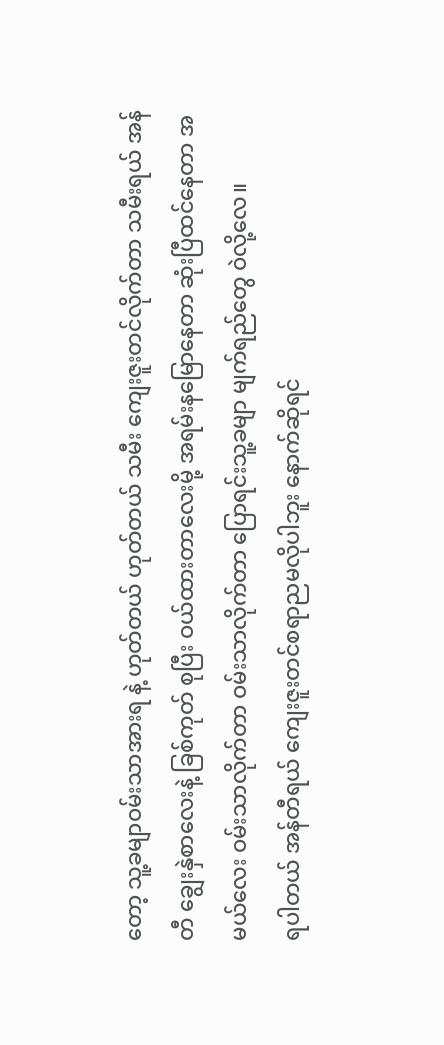တော့ သူ့ခမျာဝမ်းသာအားရ နဲ့ ဟုတ်တယ် ဟုတ်တယ် သမီး ကျေးဇူးတင်လိုက်တာ သမီးရယ် အန်တီ ချွေးနှဲစာလေးနဲ့ ခြစ်ကုတ် စုပြီး ဝယ်ထားတာလေးမို့ အရမ်းနမြောနေတာ ဆုံးပြီထင်နေတာ အမယ်လေး ဝမ်းသာလိုက်တာ ဝမ်းသာလိုက်တာ ပြောရင်းသူ့ခမျာ မျက်ရည်တွေ ဝဲလို့လေ။
ရပါတယ် အန်တီရယ် ကျေးဇူးတင်စရာညမလိုပါဘူး နောက်ဆိုရင်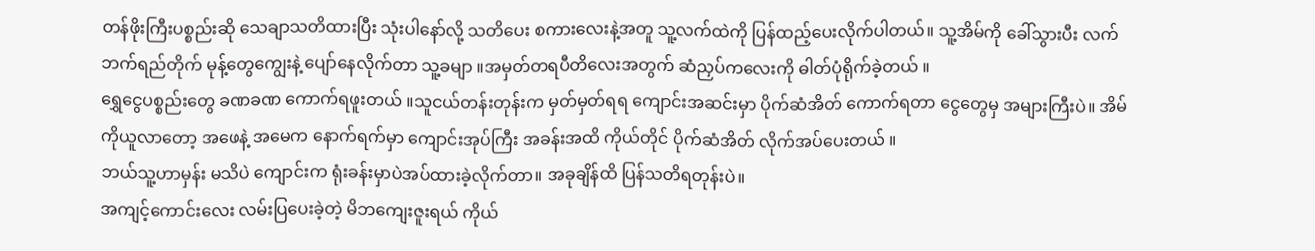တန်ဖိုးကြီးပစ္စည်းဆို သေချာသတိထားပြီး သုံးပါနော်လို့ သတိပေး စကားလေးနဲ့အတူ သူ့လက်ထဲကို ပြန်ထည့်ပေးလိုက်ပါတယ်။ သူ့အိမ်ကို ခေါ်သွားပီး လက်ဘက်ရည်တိုက် မုန့်တွေကျွေးနဲ့ ပျော်နေလိုက်တာ သူ့ခမျာ ။အမှတ်တရပီတိလေးအတွက် ဆံညှပ်ကလေးကို ဓါတ်ပုံရိုက်ခဲ့တယ် ။
ရွှေငွေပစ္စည်းတွေ ခဏခဏ ကောက်ရဖူးတယ် ။သူငယ်တန်းတုန်းက မှတ်မှတ်ရရ ကျောင်းအဆင်းမှာ ပိုက်ဆံအိတ် ကောက်ရတာ ငွေတွေမှ အများကြီးပဲ။ အိမ်ကိုယူလာတော့ အဖေနဲ့ အမေက နောက်ရက်မှာ ကျောင်းအုပ်ကြီး အခန်းအထိ ကိုယ်တိုင် ပိုက်ဆံအိတ် လိုက်အပ်ပေးတယ် ။
ဘယ်သူ့ဟာမှန်း မသိပဲ ကျောင်းက ရုံးခန်းမှာပဲအပ်ထားခဲ့လိုက်တာ။ အခုချိန်ထိ ပြန်သတိရတုန်းပဲ။
အကျင့်ကောင်းလေး လမ်းပြပေးခဲ့တဲ့ မိဘကျေးဇူးရယ် ကိုယ်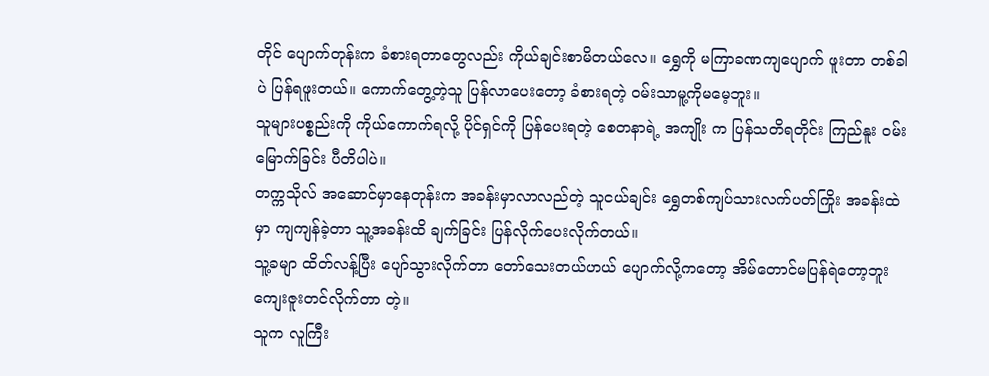တိုင် ပျောက်တုန်းက ခံစားရတာတွေလည်း ကိုယ်ချင်းစာမိတယ်လေ။ ရွှေကို မကြာခဏကျပျောက် ဖူးတာ တစ်ခါပဲ ပြန်ရဖူးတယ်။ ကောက်တွေ့တဲ့သူ ပြန်လာပေးတော့ ခံစားရတဲ့ ဝမ်းသာမူ့ကိုမမေ့ဘူး။
သူများပစ္စည်းကို ကိုယ်ကောက်ရလို့ ပိုင်ရှင်ကို ပြန်ပေးရတဲ့ စေတနာရဲ့ အကျိုး က ပြန်သတိရတိုင်း ကြည်နူး ဝမ်းမြောက်ခြင်း ပီတိပါပဲ။
တက္ကသိုလ် အဆောင်မှာနေတုန်းက အခန်းမှာလာလည်တဲ့ သူငယ်ချင်း ရွှေတစ်ကျပ်သားလက်ပတ်ကြိုး အခန်းထဲမှာ ကျကျန်ခဲ့တာ သူ့အခန်းထိ ချက်ခြင်း ပြန်လိုက်ပေးလိုက်တယ်။
သူ့ခမျာ ထိတ်လန့်ပြီး ပျော်သွားလိုက်တာ တော်သေးတယ်ဟယ် ပျောက်လို့ကတော့ အိမ်တောင်မပြန်ရဲတော့ဘူး ကျေးဇူးတင်လိုက်တာ တဲ့။
သူက လူကြီး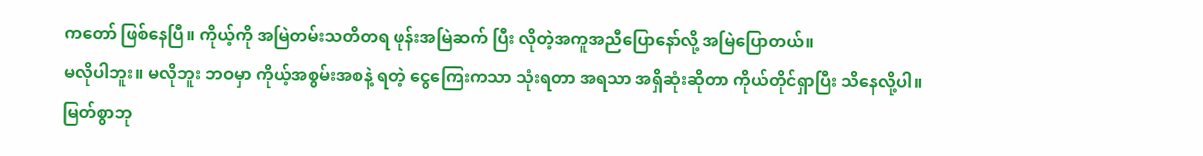ကတော် ဖြစ်နေပြီ။ ကိုယ့်ကို အမြဲတမ်းသတိတရ ဖုန်းအမြဲဆက် ပြီး လိုတဲ့အကူအညီပြောနော်လို့ အမြဲပြောတယ်။
မလိုပါဘူး။ မလိုဘူး ဘဝမှာ ကိုယ့်အစွမ်းအစနဲ့ ရတဲ့ ငွေကြေးကသာ သုံးရတာ အရသာ အရှိဆုံးဆိုတာ ကိုယ်တိုင်ရှာပြီး သိနေလို့ပါ။ မြတ်စွာဘု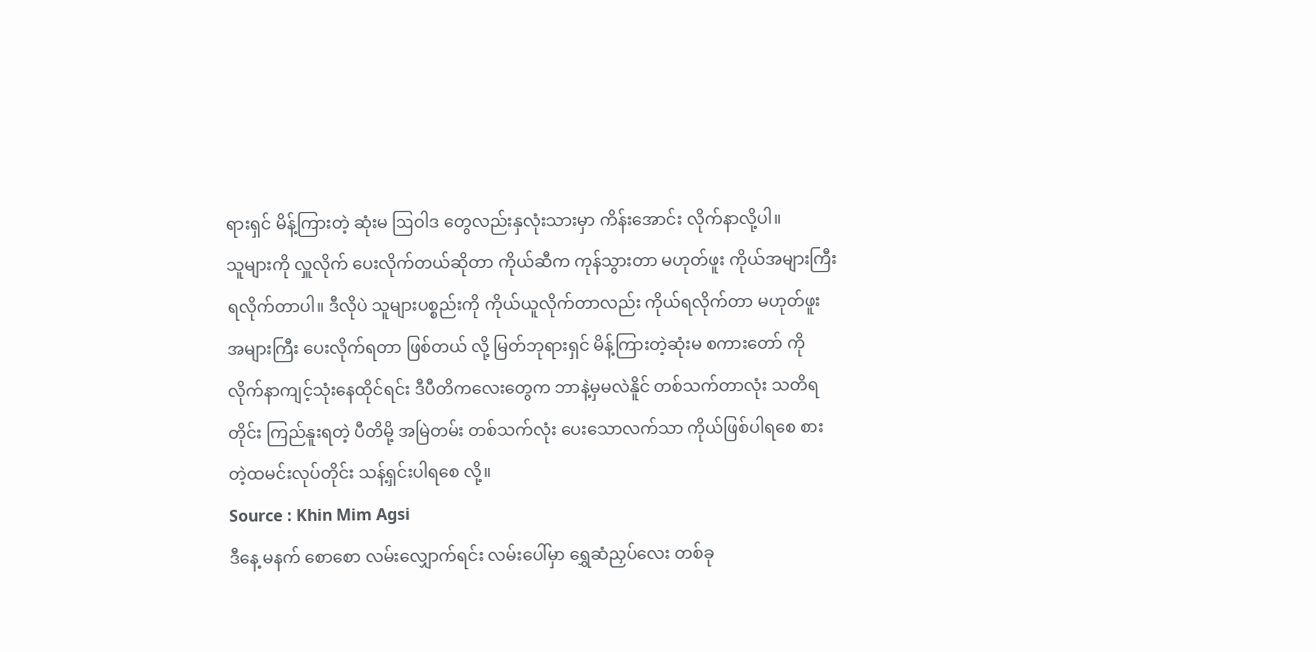ရားရှင် မိန့်ကြားတဲ့ ဆုံးမ ဩဝါဒ တွေလည်းနှလုံးသားမှာ ကိန်းအောင်း လိုက်နာလို့ပါ။
သူများကို လှူလိုက် ပေးလိုက်တယ်ဆိုတာ ကိုယ်ဆီက ကုန်သွားတာ မဟုတ်ဖူး ကိုယ်အများကြီး ရလိုက်တာပါ။ ဒီလိုပဲ သူများပစ္စည်းကို ကိုယ်ယူလိုက်တာလည်း ကိုယ်ရလိုက်တာ မဟုတ်ဖူး အများကြီး ပေးလိုက်ရတာ ဖြစ်တယ် လို့ မြတ်ဘုရားရှင် မိန့်ကြားတဲ့ဆုံးမ စကားတော် ကို လိုက်နာကျင့်သုံးနေထိုင်ရင်း ဒီပီတိကလေးတွေက ဘာနဲ့မှမလဲနိူင် တစ်သက်တာလုံး သတိရတိုင်း ကြည်နူးရတဲ့ ပီတိမို့ အမြဲတမ်း တစ်သက်လုံး ပေးသောလက်သာ ကိုယ်ဖြစ်ပါရစေ စားတဲ့ထမင်းလုပ်တိုင်း သန့်ရှင်းပါရစေ လို့။
Source : Khin Mim Agsi
ဒီနေ့ မနက် စောစော လမ်းလျှောက်ရင်း လမ်းပေါ်မှာ ရွှေဆံညှပ်လေး တစ်ခု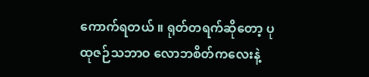ကောက်ရတယ် ။ ရုတ်တရက်ဆိုတော့ ပုထုဇဉ်သဘာဝ လောဘစိတ်ကလေးနဲ့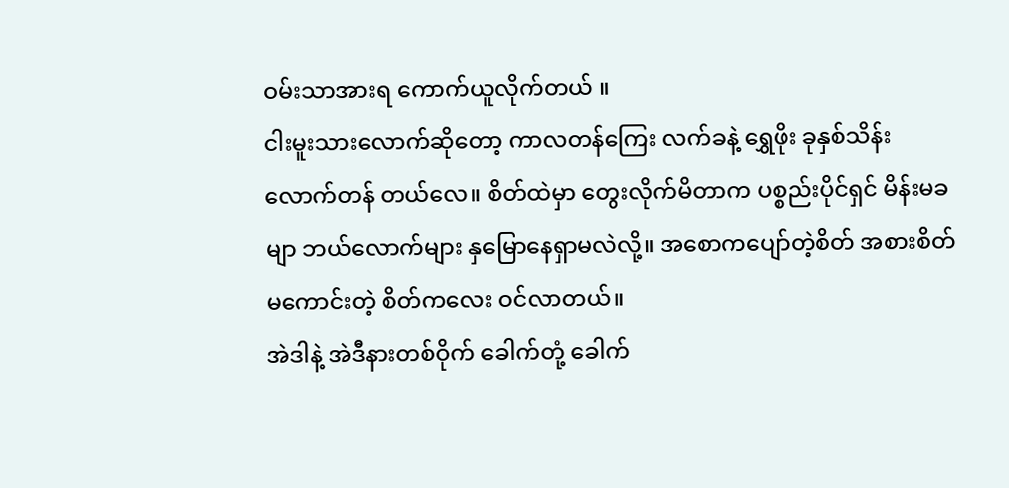ဝမ်းသာအားရ ကောက်ယူလိုက်တယ် ။
ငါးမူးသားလောက်ဆိုတော့ ကာလတန်ကြေး လက်ခနဲ့ ရွှေဖိုး ခုနှစ်သိန်းလောက်တန် တယ်လေ။ စိတ်ထဲမှာ တွေးလိုက်မိတာက ပစ္စည်းပိုင်ရှင် မိန်းမခမျာ ဘယ်လောက်များ နှမြောနေရှာမလဲလို့။ အစောကပျော်တဲ့စိတ် အစားစိတ် မကောင်းတဲ့ စိတ်ကလေး ဝင်လာတယ်။
အဲဒါနဲ့ အဲဒီနားတစ်ဝိုက် ခေါက်တုံ့ ခေါက်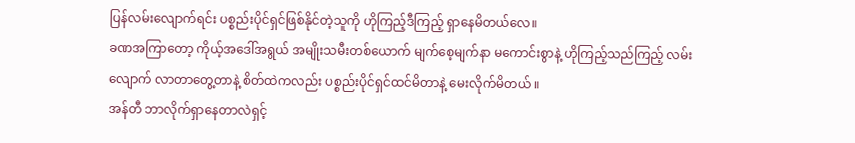ပြန်လမ်းလျောက်ရင်း ပစ္စည်းပိုင်ရှင်ဖြစ်နိုင်တဲ့သူကို ဟိုကြည့်ဒီကြည့် ရှာနေမိတယ်လေ။
ခဏအကြာတော့ ကိုယ့်အဒေါ်အရွယ် အမျိုးသမီးတစ်ယောက် မျက်စေ့မျက်နာ မကောင်းစွာနဲ့ ဟိုကြည့်သည်ကြည့် လမ်းလျောက် လာတာတွေ့တာနဲ့ စိတ်ထဲကလည်း ပစ္စည်းပိုင်ရှင်ထင်မိတာနဲ့ မေးလိုက်မိတယ် ။
အန်တီ ဘာလိုက်ရှာနေတာလဲရှင့်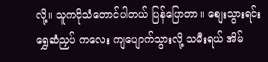လို့။ သူကငိုသံတောင်ပါတယ် ပြန်ပြောတာ။ စျေးသွားရင်းရွှေဆံညှပ် ကလေး ကျပျောက်သွားလို့ သမီးရယ် အိမ်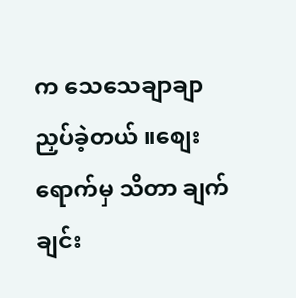က သေသေချာချာညှပ်ခဲ့တယ် ။စျေးရောက်မှ သိတာ ချက်ချင်း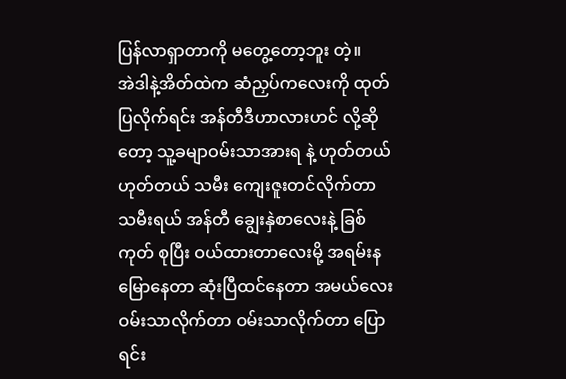ပြန်လာရှာတာကို မတွေ့တော့ဘူး တဲ့။
အဲဒါနဲ့အိတ်ထဲက ဆံညှပ်ကလေးကို ထုတ်ပြလိုက်ရင်း အန်တီဒီဟာလားဟင် လို့ဆိုတော့ သူ့ခမျာဝမ်းသာအားရ နဲ့ ဟုတ်တယ် ဟုတ်တယ် သမီး ကျေးဇူးတင်လိုက်တာ သမီးရယ် အန်တီ ချွေးနှဲစာလေးနဲ့ ခြစ်ကုတ် စုပြီး ဝယ်ထားတာလေးမို့ အရမ်းနမြောနေတာ ဆုံးပြီထင်နေတာ အမယ်လေး ဝမ်းသာလိုက်တာ ဝမ်းသာလိုက်တာ ပြောရင်း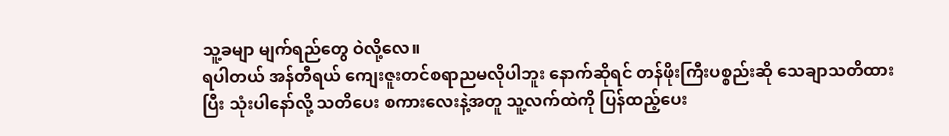သူ့ခမျာ မျက်ရည်တွေ ဝဲလို့လေ။
ရပါတယ် အန်တီရယ် ကျေးဇူးတင်စရာညမလိုပါဘူး နောက်ဆိုရင် တန်ဖိုးကြီးပစ္စည်းဆို သေချာသတိထားပြီး သုံးပါနော်လို့ သတိပေး စကားလေးနဲ့အတူ သူ့လက်ထဲကို ပြန်ထည့်ပေး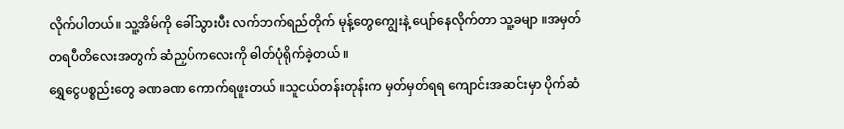လိုက်ပါတယ်။ သူ့အိမ်ကို ခေါ်သွားပီး လက်ဘက်ရည်တိုက် မုန့်တွေကျွေးနဲ့ ပျော်နေလိုက်တာ သူ့ခမျာ ။အမှတ်တရပီတိလေးအတွက် ဆံညှပ်ကလေးကို ဓါတ်ပုံရိုက်ခဲ့တယ် ။
ရွှေငွေပစ္စည်းတွေ ခဏခဏ ကောက်ရဖူးတယ် ။သူငယ်တန်းတုန်းက မှတ်မှတ်ရရ ကျောင်းအဆင်းမှာ ပိုက်ဆံ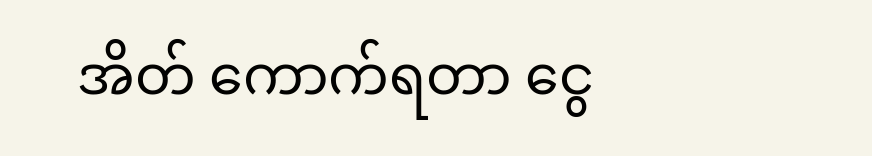အိတ် ကောက်ရတာ ငွေ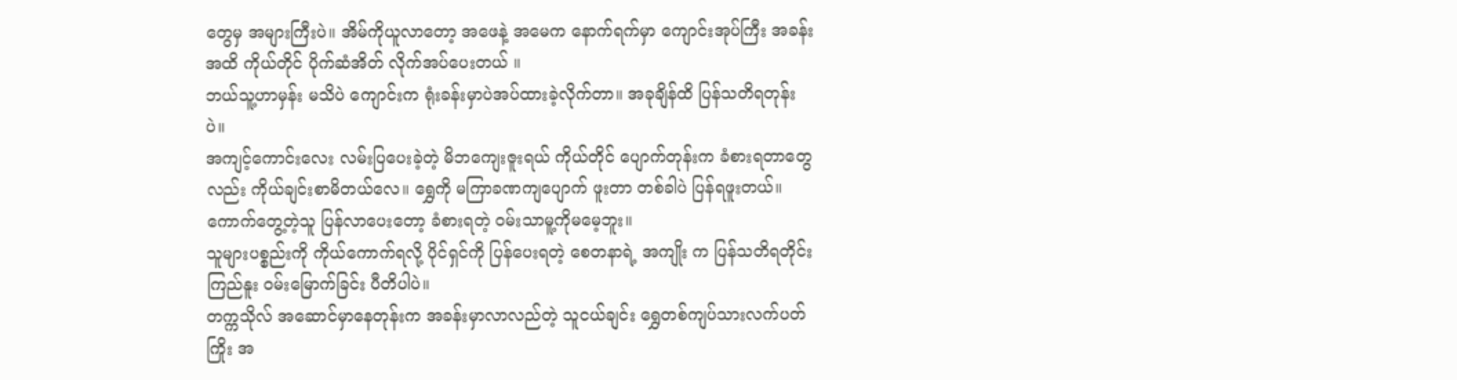တွေမှ အများကြီးပဲ။ အိမ်ကိုယူလာတော့ အဖေနဲ့ အမေက နောက်ရက်မှာ ကျောင်းအုပ်ကြီး အခန်းအထိ ကိုယ်တိုင် ပိုက်ဆံအိတ် လိုက်အပ်ပေးတယ် ။
ဘယ်သူ့ဟာမှန်း မသိပဲ ကျောင်းက ရုံးခန်းမှာပဲအပ်ထားခဲ့လိုက်တာ။ အခုချိန်ထိ ပြန်သတိရတုန်းပဲ။
အကျင့်ကောင်းလေး လမ်းပြပေးခဲ့တဲ့ မိဘကျေးဇူးရယ် ကိုယ်တိုင် ပျောက်တုန်းက ခံစားရတာတွေလည်း ကိုယ်ချင်းစာမိတယ်လေ။ ရွှေကို မကြာခဏကျပျောက် ဖူးတာ တစ်ခါပဲ ပြန်ရဖူးတယ်။ ကောက်တွေ့တဲ့သူ ပြန်လာပေးတော့ ခံစားရတဲ့ ဝမ်းသာမူ့ကိုမမေ့ဘူး။
သူများပစ္စည်းကို ကိုယ်ကောက်ရလို့ ပိုင်ရှင်ကို ပြန်ပေးရတဲ့ စေတနာရဲ့ အကျိုး က ပြန်သတိရတိုင်း ကြည်နူး ဝမ်းမြောက်ခြင်း ပီတိပါပဲ။
တက္ကသိုလ် အဆောင်မှာနေတုန်းက အခန်းမှာလာလည်တဲ့ သူငယ်ချင်း ရွှေတစ်ကျပ်သားလက်ပတ်ကြိုး အ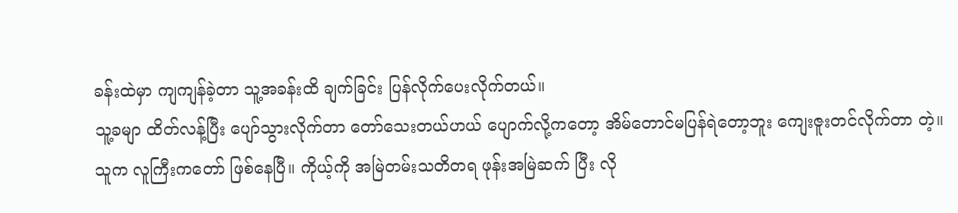ခန်းထဲမှာ ကျကျန်ခဲ့တာ သူ့အခန်းထိ ချက်ခြင်း ပြန်လိုက်ပေးလိုက်တယ်။
သူ့ခမျာ ထိတ်လန့်ပြီး ပျော်သွားလိုက်တာ တော်သေးတယ်ဟယ် ပျောက်လို့ကတော့ အိမ်တောင်မပြန်ရဲတော့ဘူး ကျေးဇူးတင်လိုက်တာ တဲ့။
သူက လူကြီးကတော် ဖြစ်နေပြီ။ ကိုယ့်ကို အမြဲတမ်းသတိတရ ဖုန်းအမြဲဆက် ပြီး လို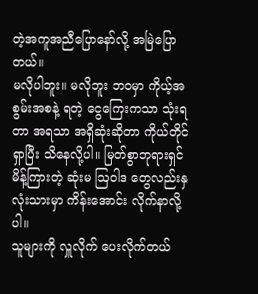တဲ့အကူအညီပြောနော်လို့ အမြဲပြောတယ်။
မလိုပါဘူး။ မလိုဘူး ဘဝမှာ ကိုယ့်အစွမ်းအစနဲ့ ရတဲ့ ငွေကြေးကသာ သုံးရတာ အရသာ အရှိဆုံးဆိုတာ ကိုယ်တိုင်ရှာပြီး သိနေလို့ပါ။ မြတ်စွာဘုရားရှင် မိန့်ကြားတဲ့ ဆုံးမ ဩဝါဒ တွေလည်းနှလုံးသားမှာ ကိန်းအောင်း လိုက်နာလို့ပါ။
သူများကို လှူလိုက် ပေးလိုက်တယ်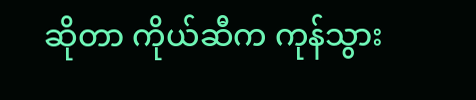ဆိုတာ ကိုယ်ဆီက ကုန်သွား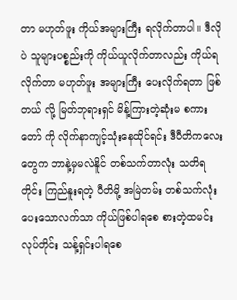တာ မဟုတ်ဖူး ကိုယ်အများကြီး ရလိုက်တာပါ။ ဒီလိုပဲ သူများပစ္စည်းကို ကိုယ်ယူလိုက်တာလည်း ကိုယ်ရလိုက်တာ မဟုတ်ဖူး အများကြီး ပေးလိုက်ရတာ ဖြစ်တယ် လို့ မြတ်ဘုရားရှင် မိန့်ကြားတဲ့ဆုံးမ စကားတော် ကို လိုက်နာကျင့်သုံးနေထိုင်ရင်း ဒီပီတိကလေးတွေက ဘာနဲ့မှမလဲနိူင် တစ်သက်တာလုံး သတိရတိုင်း ကြည်နူးရတဲ့ ပီတိမို့ အမြဲတမ်း တစ်သက်လုံး ပေးသောလက်သာ ကိုယ်ဖြစ်ပါရစေ စားတဲ့ထမင်းလုပ်တိုင်း သန့်ရှင်းပါရစေ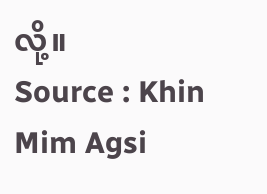လို့။
Source : Khin Mim Agsi